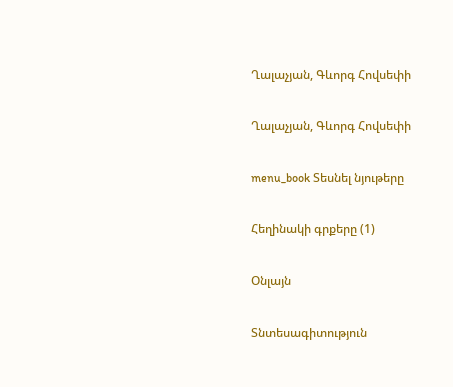Ղալաչյան, Գևորգ Հովսեփի

Ղալաչյան, Գևորգ Հովսեփի

menu_book Տեսնել նյութերը

Հեղինակի գրքերը (1)

Օնլայն

Տնտեսագիտություն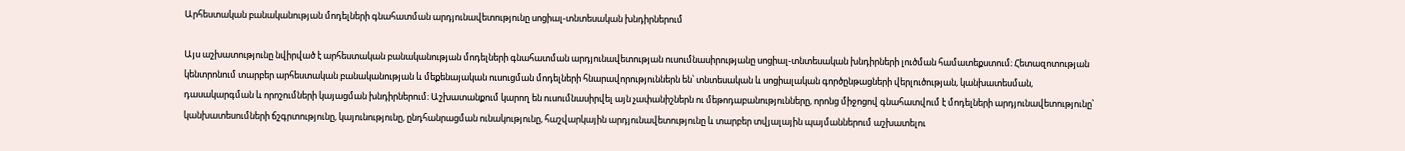Արհեստական բանականության մոդելների գնահատման արդյունավետությունը սոցիալ-տնտեսական խնդիրներում

Այս աշխատությունը նվիրված է արհեստական բանականության մոդելների գնահատման արդյունավետության ուսումնասիրությանը սոցիալ-տնտեսական խնդիրների լուծման համատեքստում։ Հետազոտության կենտրոնում տարբեր արհեստական բանականության և մեքենայական ուսուցման մոդելների հնարավորություններն են՝ տնտեսական և սոցիալական գործընթացների վերլուծության, կանխատեսման, դասակարգման և որոշումների կայացման խնդիրներում։ Աշխատանքում կարող են ուսումնասիրվել այն չափանիշներն ու մեթոդաբանությունները, որոնց միջոցով գնահատվում է մոդելների արդյունավետությունը՝ կանխատեսումների ճշգրտությունը, կայունությունը, ընդհանրացման ունակությունը, հաշվարկային արդյունավետությունը և տարբեր տվյալային պայմաններում աշխատելու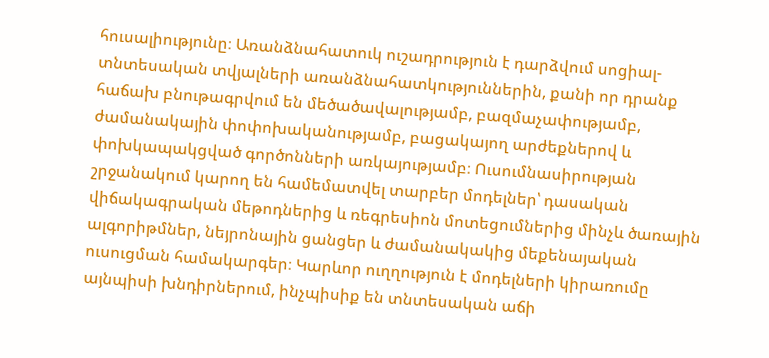հուսալիությունը։ Առանձնահատուկ ուշադրություն է դարձվում սոցիալ-տնտեսական տվյալների առանձնահատկություններին, քանի որ դրանք հաճախ բնութագրվում են մեծածավալությամբ, բազմաչափությամբ, ժամանակային փոփոխականությամբ, բացակայող արժեքներով և փոխկապակցված գործոնների առկայությամբ։ Ուսումնասիրության շրջանակում կարող են համեմատվել տարբեր մոդելներ՝ դասական վիճակագրական մեթոդներից և ռեգրեսիոն մոտեցումներից մինչև ծառային ալգորիթմներ, նեյրոնային ցանցեր և ժամանակակից մեքենայական ուսուցման համակարգեր։ Կարևոր ուղղություն է մոդելների կիրառումը այնպիսի խնդիրներում, ինչպիսիք են տնտեսական աճի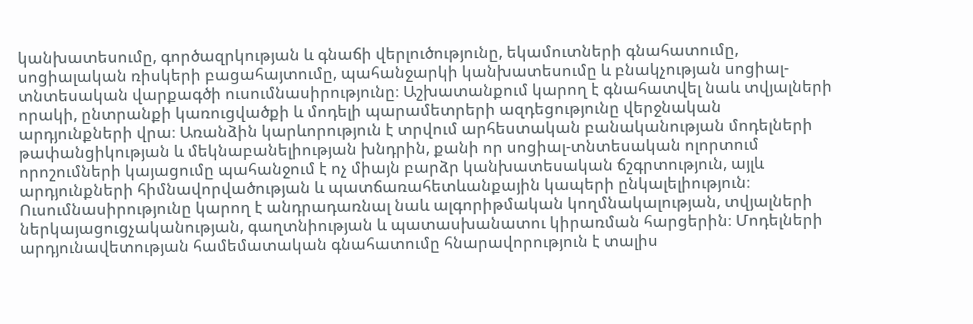կանխատեսումը, գործազրկության և գնաճի վերլուծությունը, եկամուտների գնահատումը, սոցիալական ռիսկերի բացահայտումը, պահանջարկի կանխատեսումը և բնակչության սոցիալ-տնտեսական վարքագծի ուսումնասիրությունը։ Աշխատանքում կարող է գնահատվել նաև տվյալների որակի, ընտրանքի կառուցվածքի և մոդելի պարամետրերի ազդեցությունը վերջնական արդյունքների վրա։ Առանձին կարևորություն է տրվում արհեստական բանականության մոդելների թափանցիկության և մեկնաբանելիության խնդրին, քանի որ սոցիալ-տնտեսական ոլորտում որոշումների կայացումը պահանջում է ոչ միայն բարձր կանխատեսական ճշգրտություն, այլև արդյունքների հիմնավորվածության և պատճառահետևանքային կապերի ընկալելիություն։ Ուսումնասիրությունը կարող է անդրադառնալ նաև ալգորիթմական կողմնակալության, տվյալների ներկայացուցչականության, գաղտնիության և պատասխանատու կիրառման հարցերին։ Մոդելների արդյունավետության համեմատական գնահատումը հնարավորություն է տալիս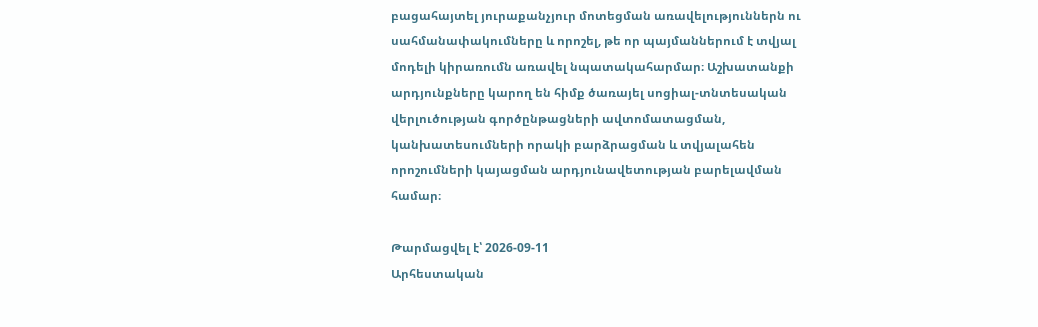բացահայտել յուրաքանչյուր մոտեցման առավելություններն ու սահմանափակումները և որոշել, թե որ պայմաններում է տվյալ մոդելի կիրառումն առավել նպատակահարմար։ Աշխատանքի արդյունքները կարող են հիմք ծառայել սոցիալ-տնտեսական վերլուծության գործընթացների ավտոմատացման, կանխատեսումների որակի բարձրացման և տվյալահեն որոշումների կայացման արդյունավետության բարելավման համար։

Թարմացվել է՝ 2026-09-11
Արհեստական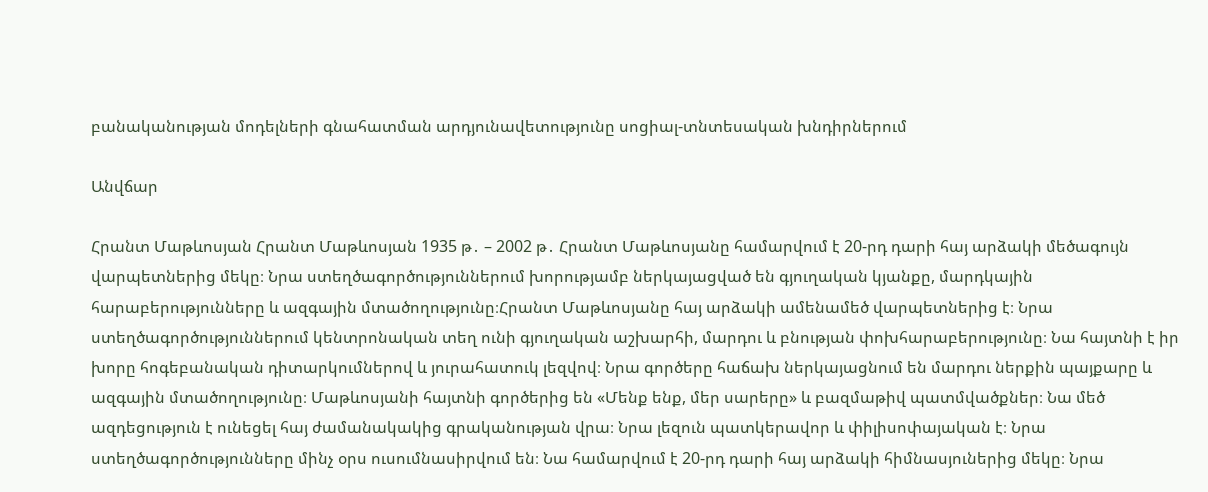բանականության մոդելների գնահատման արդյունավետությունը սոցիալ-տնտեսական խնդիրներում

Անվճար

Հրանտ Մաթևոսյան Հրանտ Մաթևոսյան 1935 թ․ – 2002 թ․ Հրանտ Մաթևոսյանը համարվում է 20-րդ դարի հայ արձակի մեծագույն վարպետներից մեկը։ Նրա ստեղծագործություններում խորությամբ ներկայացված են գյուղական կյանքը, մարդկային հարաբերությունները և ազգային մտածողությունը։Հրանտ Մաթևոսյանը հայ արձակի ամենամեծ վարպետներից է։ Նրա ստեղծագործություններում կենտրոնական տեղ ունի գյուղական աշխարհի, մարդու և բնության փոխհարաբերությունը։ Նա հայտնի է իր խորը հոգեբանական դիտարկումներով և յուրահատուկ լեզվով։ Նրա գործերը հաճախ ներկայացնում են մարդու ներքին պայքարը և ազգային մտածողությունը։ Մաթևոսյանի հայտնի գործերից են «Մենք ենք, մեր սարերը» և բազմաթիվ պատմվածքներ։ Նա մեծ ազդեցություն է ունեցել հայ ժամանակակից գրականության վրա։ Նրա լեզուն պատկերավոր և փիլիսոփայական է։ Նրա ստեղծագործությունները մինչ օրս ուսումնասիրվում են։ Նա համարվում է 20-րդ դարի հայ արձակի հիմնասյուներից մեկը։ Նրա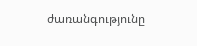ժառանգությունը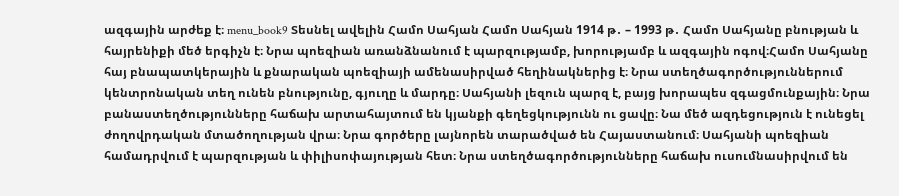ազգային արժեք է։ menu_book9 Տեսնել ավելին Համո Սահյան Համո Սահյան 1914 թ․ – 1993 թ․ Համո Սահյանը բնության և հայրենիքի մեծ երգիչն է։ Նրա պոեզիան առանձնանում է պարզությամբ, խորությամբ և ազգային ոգով։Համո Սահյանը հայ բնապատկերային և քնարական պոեզիայի ամենասիրված հեղինակներից է։ Նրա ստեղծագործություններում կենտրոնական տեղ ունեն բնությունը, գյուղը և մարդը։ Սահյանի լեզուն պարզ է, բայց խորապես զգացմունքային։ Նրա բանաստեղծությունները հաճախ արտահայտում են կյանքի գեղեցկությունն ու ցավը։ Նա մեծ ազդեցություն է ունեցել ժողովրդական մտածողության վրա։ Նրա գործերը լայնորեն տարածված են Հայաստանում։ Սահյանի պոեզիան համադրվում է պարզության և փիլիսոփայության հետ։ Նրա ստեղծագործությունները հաճախ ուսումնասիրվում են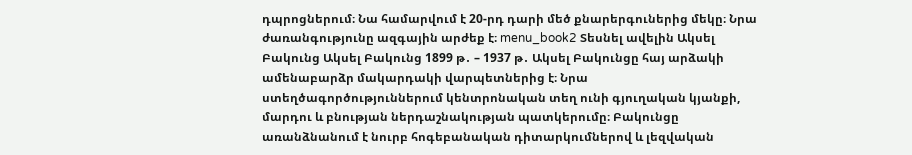դպրոցներում։ Նա համարվում է 20-րդ դարի մեծ քնարերգուներից մեկը։ Նրա ժառանգությունը ազգային արժեք է։ menu_book2 Տեսնել ավելին Ակսել Բակունց Ակսել Բակունց 1899 թ․ – 1937 թ․ Ակսել Բակունցը հայ արձակի ամենաբարձր մակարդակի վարպետներից է։ Նրա ստեղծագործություններում կենտրոնական տեղ ունի գյուղական կյանքի, մարդու և բնության ներդաշնակության պատկերումը։ Բակունցը առանձնանում է նուրբ հոգեբանական դիտարկումներով և լեզվական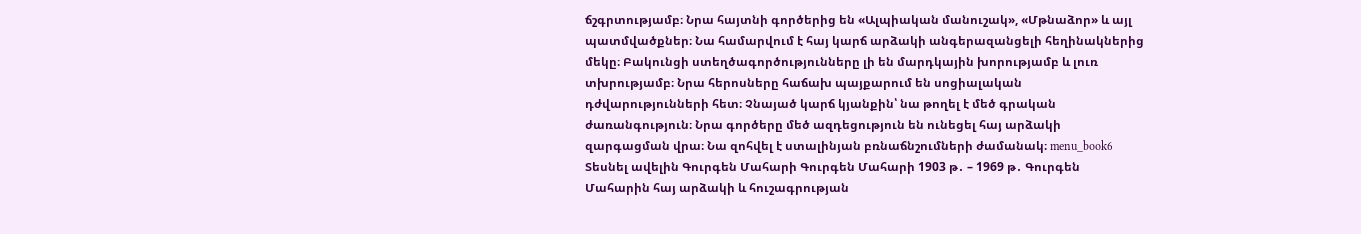ճշգրտությամբ։ Նրա հայտնի գործերից են «Ալպիական մանուշակ», «Մթնաձոր» և այլ պատմվածքներ։ Նա համարվում է հայ կարճ արձակի անգերազանցելի հեղինակներից մեկը։ Բակունցի ստեղծագործությունները լի են մարդկային խորությամբ և լուռ տխրությամբ։ Նրա հերոսները հաճախ պայքարում են սոցիալական դժվարությունների հետ։ Չնայած կարճ կյանքին՝ նա թողել է մեծ գրական ժառանգություն։ Նրա գործերը մեծ ազդեցություն են ունեցել հայ արձակի զարգացման վրա։ Նա զոհվել է ստալինյան բռնաճնշումների ժամանակ։ menu_book6 Տեսնել ավելին Գուրգեն Մահարի Գուրգեն Մահարի 1903 թ․ – 1969 թ․ Գուրգեն Մահարին հայ արձակի և հուշագրության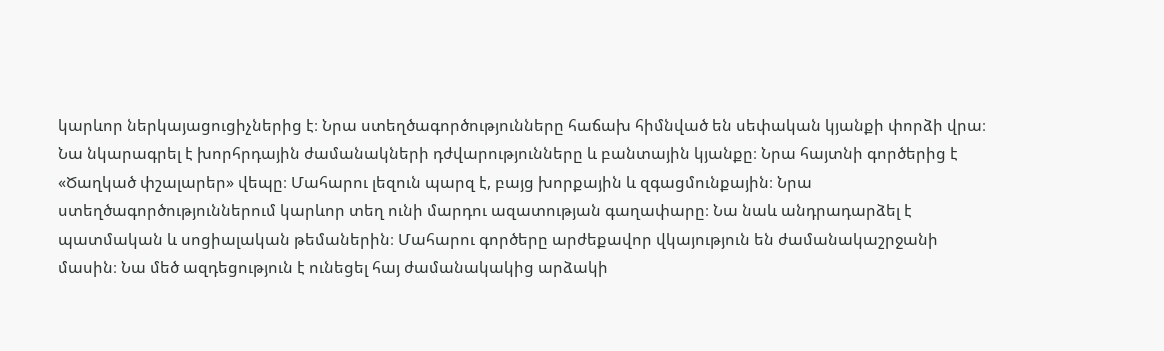կարևոր ներկայացուցիչներից է։ Նրա ստեղծագործությունները հաճախ հիմնված են սեփական կյանքի փորձի վրա։ Նա նկարագրել է խորհրդային ժամանակների դժվարությունները և բանտային կյանքը։ Նրա հայտնի գործերից է «Ծաղկած փշալարեր» վեպը։ Մահարու լեզուն պարզ է, բայց խորքային և զգացմունքային։ Նրա ստեղծագործություններում կարևոր տեղ ունի մարդու ազատության գաղափարը։ Նա նաև անդրադարձել է պատմական և սոցիալական թեմաներին։ Մահարու գործերը արժեքավոր վկայություն են ժամանակաշրջանի մասին։ Նա մեծ ազդեցություն է ունեցել հայ ժամանակակից արձակի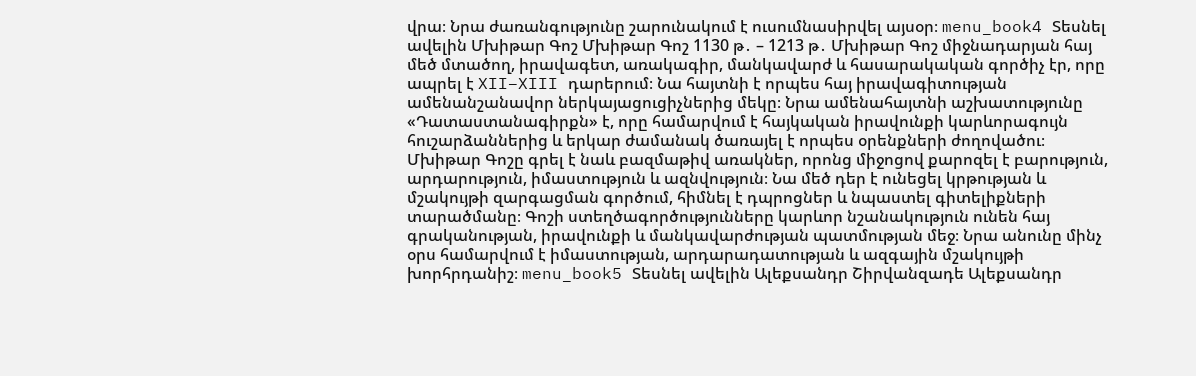վրա։ Նրա ժառանգությունը շարունակում է ուսումնասիրվել այսօր։ menu_book4 Տեսնել ավելին Մխիթար Գոշ Մխիթար Գոշ 1130 թ․ – 1213 թ․ Մխիթար Գոշ միջնադարյան հայ մեծ մտածող, իրավագետ, առակագիր, մանկավարժ և հասարակական գործիչ էր, որը ապրել է XII–XIII դարերում։ Նա հայտնի է որպես հայ իրավագիտության ամենանշանավոր ներկայացուցիչներից մեկը։ Նրա ամենահայտնի աշխատությունը «Դատաստանագիրքն» է, որը համարվում է հայկական իրավունքի կարևորագույն հուշարձաններից և երկար ժամանակ ծառայել է որպես օրենքների ժողովածու։ Մխիթար Գոշը գրել է նաև բազմաթիվ առակներ, որոնց միջոցով քարոզել է բարություն, արդարություն, իմաստություն և ազնվություն։ Նա մեծ դեր է ունեցել կրթության և մշակույթի զարգացման գործում, հիմնել է դպրոցներ և նպաստել գիտելիքների տարածմանը։ Գոշի ստեղծագործությունները կարևոր նշանակություն ունեն հայ գրականության, իրավունքի և մանկավարժության պատմության մեջ։ Նրա անունը մինչ օրս համարվում է իմաստության, արդարադատության և ազգային մշակույթի խորհրդանիշ։ menu_book5 Տեսնել ավելին Ալեքսանդր Շիրվանզադե Ալեքսանդր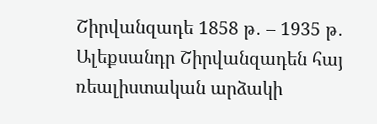Շիրվանզադե 1858 թ․ – 1935 թ․ Ալեքսանդր Շիրվանզադեն հայ ռեալիստական արձակի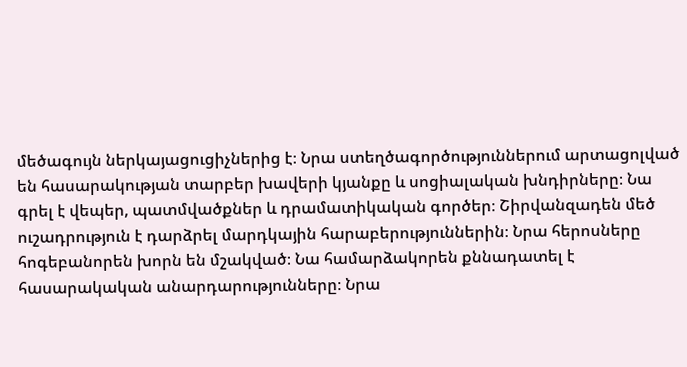մեծագույն ներկայացուցիչներից է։ Նրա ստեղծագործություններում արտացոլված են հասարակության տարբեր խավերի կյանքը և սոցիալական խնդիրները։ Նա գրել է վեպեր, պատմվածքներ և դրամատիկական գործեր։ Շիրվանզադեն մեծ ուշադրություն է դարձրել մարդկային հարաբերություններին։ Նրա հերոսները հոգեբանորեն խորն են մշակված։ Նա համարձակորեն քննադատել է հասարակական անարդարությունները։ Նրա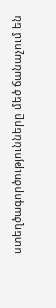ստեղծագործությունները մեծ ճանաչում են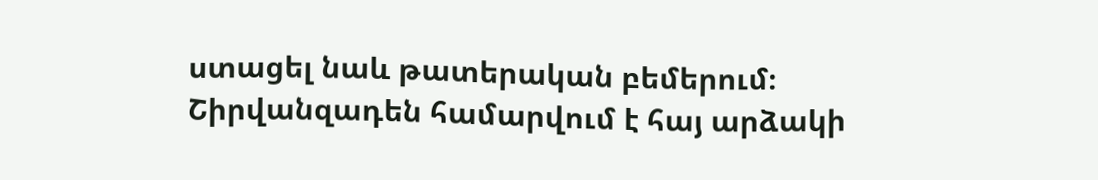ստացել նաև թատերական բեմերում։ Շիրվանզադեն համարվում է հայ արձակի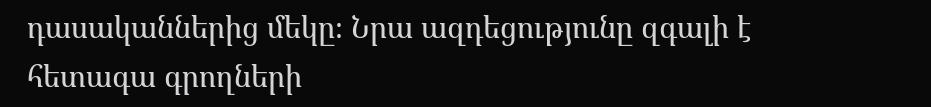դասականներից մեկը։ Նրա ազդեցությունը զգալի է հետագա գրողների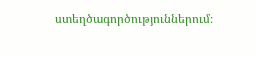ստեղծագործություններում։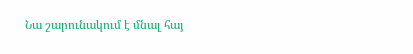Նա շարունակում է մնալ հայ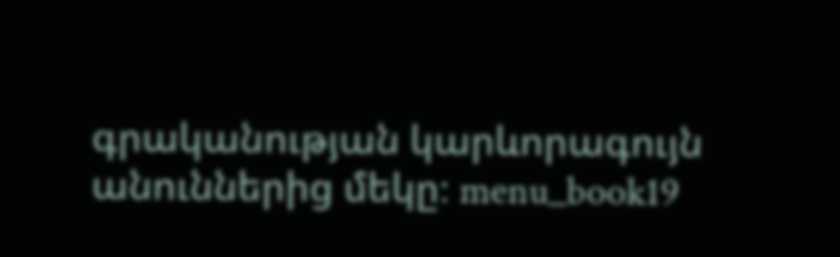գրականության կարևորագույն անուններից մեկը։ menu_book19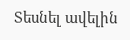Տեսնել ավելին